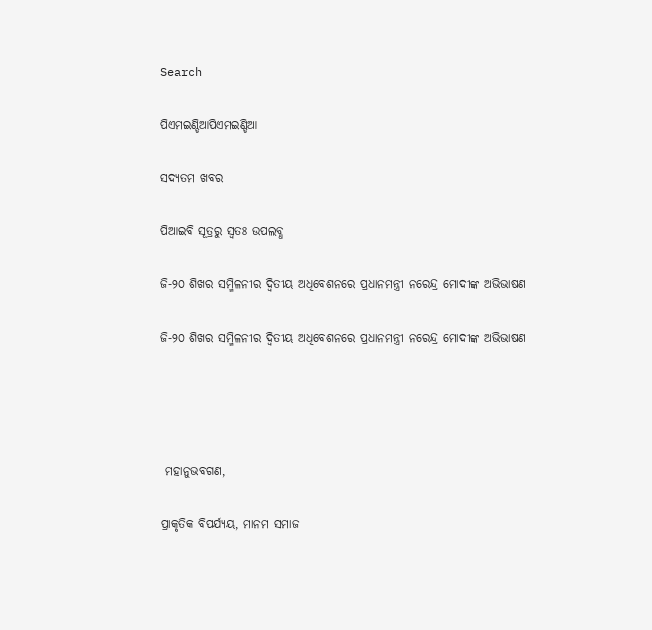Search

ପିଏମଇଣ୍ଡିଆପିଏମଇଣ୍ଡିଆ

ସଦ୍ୟତମ ଖବର

ପିଆଇବି ସୂତ୍ରରୁ ସ୍ବତଃ ଉପଲବ୍ଧ

ଜି-୨୦ ଶିଖର ସମ୍ମିଳନୀର ଦ୍ୱିତୀୟ ଅଧିବେଶନରେ ପ୍ରଧାନମନ୍ତ୍ରୀ ନରେନ୍ଦ୍ର ମୋଦୀଙ୍କ ଅଭିଭାଷଣ

ଜି-୨୦ ଶିଖର ସମ୍ମିଳନୀର ଦ୍ୱିତୀୟ ଅଧିବେଶନରେ ପ୍ରଧାନମନ୍ତ୍ରୀ ନରେନ୍ଦ୍ର ମୋଦୀଙ୍କ ଅଭିଭାଷଣ




 ମହାନୁଭବଗଣ,

ପ୍ରାକୃତିକ ବିପର୍ଯ୍ୟୟ, ମାନମ ସମାଜ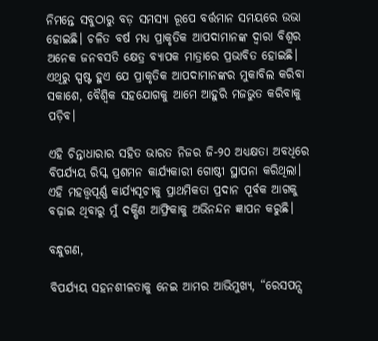ନିମନ୍ତେ ସବୁଠାରୁ ବଡ଼ ସମସ୍ୟା ରୂପେ ବର୍ତ୍ତମାନ ସମୟରେ ଉଭା ହୋଇଛି। ଚଳିତ ବର୍ଷ ମଧ୍ୟ ପ୍ରାକୃତିକ ଆପଦାମାନଙ୍କ ଦ୍ୱାରା ବିଶ୍ୱର ଅନେକ ଜନବସତି କ୍ଷେତ୍ର ବ୍ୟାପକ ମାତ୍ରାରେ ପ୍ରଭାବିତ ହୋଇଛି। ଏଥିରୁ ସ୍ପଷ୍ଟ ହୁଏ ଯେ ପ୍ରାକୃତିକ ଆପଦାମାନଙ୍କର ମୁକାବିଲ କରିବା ସକାଶେ, ବୈଶ୍ୱିକ ସହଯୋଗକୁ ଆମେ ଆହୁରି ମଜଭୁତ କରିବାକୁ ପଡ଼ିବ।

ଏହି ଚିନ୍ତାଧାରାର ସହିତ ଭାରତ ନିଜର ଜି-୨୦ ଅଧ୍ୟକ୍ଷତା ଅବଧିରେ ବିପର୍ଯ୍ୟୟ ରିସ୍କ ପ୍ରଶମନ କାର୍ଯ୍ୟକାରୀ ଗୋଷ୍ଠୀ ସ୍ଥାପନା କରିଥିଲା। ଏହି ମହତ୍ତ୍ୱପୂର୍ଣ୍ଣ କାର୍ଯ୍ୟସୂଚୀକୁ ପ୍ରାଥମିକତା ପ୍ରଦାନ ପୂର୍ବକ ଆଗକୁ ବଢ଼ାଇ ଥିବାରୁ ମୁଁ ଦକ୍ଷିଣ ଆଫ୍ରିକାକୁ ଅଭିନନ୍ଦନ ଜ୍ଞାପନ କରୁଛି।

ବନ୍ଧୁଗଣ,

ବିପର୍ଯ୍ୟୟ ସହନଶୀଳତାକୁ ନେଇ ଆମର ଆଭିମୁଖ୍ୟ, “ରେସପନ୍ସ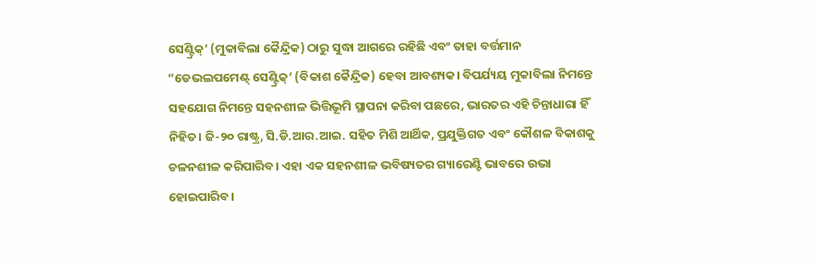ସେଣ୍ଟ୍ରିକ୍‌’ (ମୁକାବିଲା କୈନ୍ଦ୍ରିକ) ଠାରୁ ସୁଦ୍ଧା ଆଗରେ ରହିଛି ଏବଂ ତାହା ବର୍ତ୍ତମାନ “ଡେଭଲପମେଣ୍ଟ୍ ସେଣ୍ଟ୍ରିକ୍‌’ (ବିକାଶ କୈନ୍ଦ୍ରିକ) ହେବା ଆବଶ୍ୟକ। ବିପର୍ଯ୍ୟୟ ମୁକାବିଲା ନିମନ୍ତେ ସହଯୋଗ ନିମନ୍ତେ ସହନଶୀଳ ଭିତ୍ତିଭୂମି ସ୍ଥାପନା କରିବା ପଛରେ, ଭାରତର ଏହି ଚିନ୍ତାଧାରା ହିଁ ନିହିତ। ଜି-୨୦ ରାଷ୍ଟ୍ର, ସି.ଡି.ଆର.ଆଇ. ସହିତ ମିଶି ଆର୍ଥିକ, ପ୍ରଯୁକ୍ତିଗତ ଏବଂ କୌଶଳ ବିକାଶକୁ ଚଳନଶୀଳ କରିପାରିବ। ଏହା ଏକ ସହନଶୀଳ ଭବିଷ୍ୟତର ଗ୍ୟାରେଣ୍ଟି ଭାବରେ ଉଭା ହୋଇପାରିବ।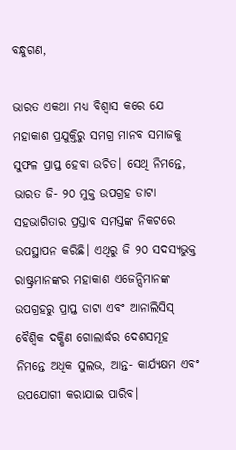ବନ୍ଧୁଗଣ,

ଭାରତ ଏକଥା ମଧ୍ୟ ବିଶ୍ୱାସ କରେ ଯେ ମହାକାଶ ପ୍ରଯୁକ୍ତିରୁ ସମଗ୍ର ମାନବ ସମାଜକୁ ସୁଫଳ ପ୍ରାପ୍ତ ହେବା ଉଚିତ। ସେଥି ନିମନ୍ତେ, ଭାରତ ଜି- ୨୦ ମୁକ୍ତ ଉପଗ୍ରହ ଡାଟା ସହଭାଗିତାର ପ୍ରସ୍ତାବ ସମସ୍ତଙ୍କ ନିକଟରେ ଉପସ୍ଥାପନ କରିଛି। ଏଥିରୁ ଜି ୨୦ ସଦସ୍ୟଭୁକ୍ତ ରାଷ୍ଟ୍ରମାନଙ୍କର ମହାକାଶ ଏଜେନ୍ସିମାନଙ୍କ ଉପଗ୍ରହରୁ ପ୍ରାପ୍ତ ଡାଟା ଏବଂ ଆନାଲିସିସ୍ ବୈଶ୍ୱିକ ଦକ୍ଷିଣ ଗୋଲାର୍ଦ୍ଧର ଦେଶସମୂହ ନିମନ୍ତେ ଅଧିକ ସୁଲଭ, ଆନ୍ତ- କାର୍ଯ୍ୟକ୍ଷମ ଏବଂ ଉପଯୋଗୀ କରାଯାଇ ପାରିବ।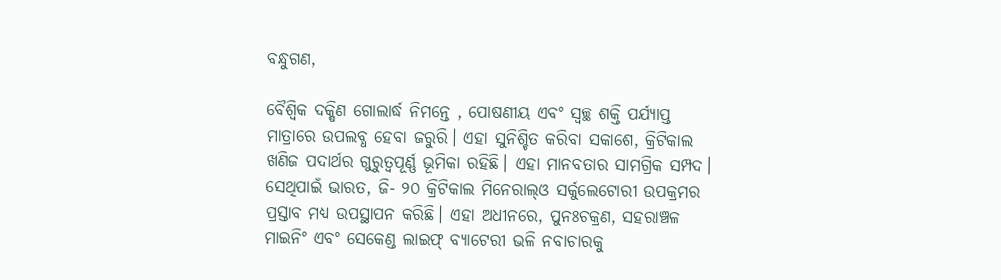ବନ୍ଧୁଗଣ,

ବୈଶ୍ୱିକ ଦକ୍ଷିଣ ଗୋଲାର୍ଦ୍ଧ ନିମନ୍ତେ , ପୋଷଣୀୟ ଏବଂ ସ୍ୱଚ୍ଛ ଶକ୍ତି ପର୍ଯ୍ୟାପ୍ତ ମାତ୍ରାରେ ଉପଲବ୍ଧ ହେବା ଜରୁରି। ଏହା ସୁନିଶ୍ଚିତ କରିବା ସକାଶେ, କ୍ରିଟିକାଲ ଖଣିଜ ପଦାର୍ଥର ଗୁରୁତ୍ୱପୂର୍ଣ୍ଣ ଭୂମିକା ରହିଛି। ଏହା ମାନବତାର ସାମଗ୍ରିକ ସମ୍ପଦ। ସେଥିପାଇଁ ଭାରତ, ଜି- ୨୦ କ୍ରିଟିକାଲ ମିନେରାଲ୍‌ଓ ସର୍କୁଲେଟୋରୀ ଉପକ୍ରମର ପ୍ରସ୍ତାବ ମଧ୍ୟ ଉପସ୍ଥାପନ କରିଛି। ଏହା ଅଧୀନରେ, ପୁନଃଚକ୍ରଣ, ସହରାଞ୍ଚଳ ମାଇନିଂ ଏବଂ ସେକେଣ୍ଡ ଲାଇଫ୍ ବ୍ୟାଟେରୀ ଭଳି ନବାଚାରକୁ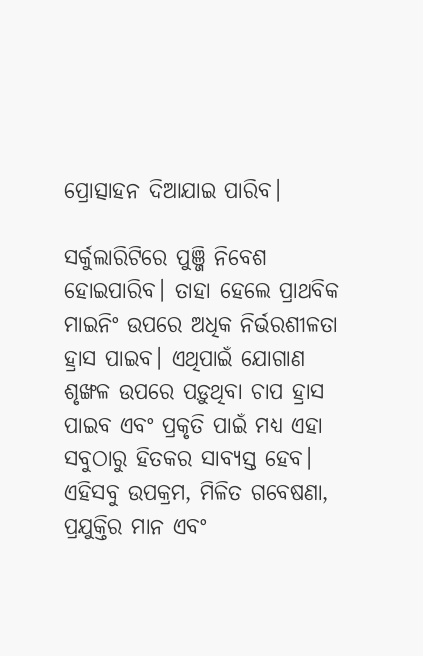ପ୍ରୋତ୍ସାହନ ଦିଆଯାଇ ପାରିବ।

ସର୍କୁଲାରିଟିରେ ପୁଞ୍ଜି ନିବେଶ ହୋଇପାରିବ। ତାହା ହେଲେ ପ୍ରାଥବିକ ମାଇନିଂ ଉପରେ ଅଧିକ ନିର୍ଭରଶୀଳତା ହ୍ରାସ ପାଇବ। ଏଥିପାଇଁ ଯୋଗାଣ ଶୃଙ୍ଖଳ ଉପରେ ପଡ଼ୁଥିବା ଚାପ ହ୍ରାସ ପାଇବ ଏବଂ ପ୍ରକୃତି ପାଇଁ ମଧ୍ୟ ଏହା ସବୁଠାରୁ ହିତକର ସାବ୍ୟସ୍ତ ହେବ। ଏହିସବୁ ଉପକ୍ରମ, ମିଳିତ ଗବେଷଣା, ପ୍ରଯୁକ୍ତିର ମାନ ଏବଂ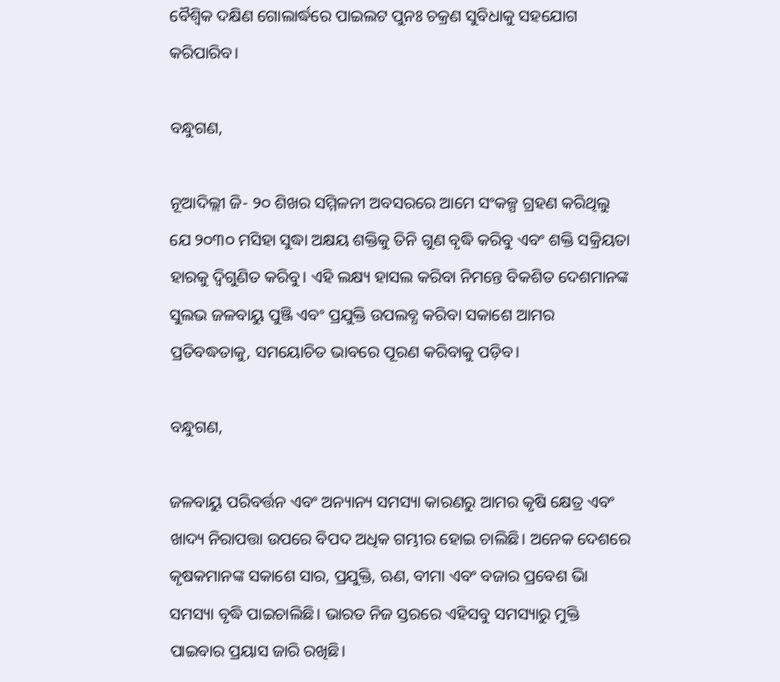ବୈଶ୍ୱିକ ଦକ୍ଷିଣ ଗୋଲାର୍ଦ୍ଧରେ ପାଇଲଟ ପୁନଃ ଚକ୍ରଣ ସୁବିଧାକୁ ସହଯୋଗ କରିପାରିବ।

ବନ୍ଧୁଗଣ,

ନୂଆଦିଲ୍ଲୀ ଜି- ୨୦ ଶିଖର ସମ୍ମିଳନୀ ଅବସରରେ ଆମେ ସଂକଳ୍ପ ଗ୍ରହଣ କରିଥିଲୁ ଯେ ୨୦୩୦ ମସିହା ସୁଦ୍ଧା ଅକ୍ଷୟ ଶକ୍ତିକୁ ତିନି ଗୁଣ ବୃଦ୍ଧି କରିବୁ ଏବଂ ଶକ୍ତି ସକ୍ରିୟତା ହାରକୁ ଦ୍ୱିଗୁଣିତ କରିବୁ। ଏହି ଲକ୍ଷ୍ୟ ହାସଲ କରିବା ନିମନ୍ତେ ବିକଶିତ ଦେଶମାନଙ୍କ ସୁଲଭ ଜଳବାୟୁ ପୁଞ୍ଜି ଏବଂ ପ୍ରଯୁକ୍ତି ଉପଲବ୍ଧ କରିବା ସକାଶେ ଆମର ପ୍ରତିବଦ୍ଧତାକୁ, ସମୟୋଚିତ ଭାବରେ ପୂରଣ କରିବାକୁ ପଡ଼ିବ।

ବନ୍ଧୁଗଣ,

ଜଳବାୟୁ ପରିବର୍ତ୍ତନ ଏବଂ ଅନ୍ୟାନ୍ୟ ସମସ୍ୟା କାରଣରୁ ଆମର କୃଷି କ୍ଷେତ୍ର ଏବଂ ଖାଦ୍ୟ ନିରାପତ୍ତା ଉପରେ ବିପଦ ଅଧିକ ଗମ୍ଭୀର ହୋଇ ଚାଲିଛି। ଅନେକ ଦେଶରେ କୃଷକମାନଙ୍କ ସକାଶେ ସାର, ପ୍ରଯୁକ୍ତି, ଋଣ, ବୀମା ଏବଂ ବଜାର ପ୍ରବେଶ ଭାି ସମସ୍ୟା ବୃଦ୍ଧି ପାଇଚାଲିଛି। ଭାରତ ନିଜ ସ୍ତରରେ ଏହିସବୁ ସମସ୍ୟାରୁ ମୁକ୍ତି ପାଇବାର ପ୍ରୟାସ ଜାରି ରଖିଛି।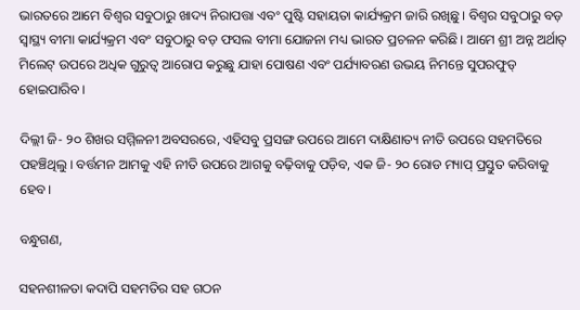ଭାରତରେ ଆମେ ବିଶ୍ୱର ସବୁଠାରୁ ଖାଦ୍ୟ ନିରାପତ୍ତା ଏବଂ ପୁଷ୍ଟି ସହାୟତା କାର୍ଯ୍ୟକ୍ରମ ଜାରି ରଖିଛୁ। ବିଶ୍ୱର ସବୁଠାରୁ ବଡ଼ ସ୍ୱାସ୍ଥ୍ୟ ବୀମା କାର୍ଯ୍ୟକ୍ରମ ଏବଂ ସବୁଠାରୁ ବଡ଼ ଫସଲ ବୀମା ଯୋଜନା ମଧ୍ୟ ଭାରତ ପ୍ରଚଳନ କରିଛି। ଆମେ ଶ୍ରୀ ଅନ୍ନ ଅର୍ଥାତ୍ ମିଲେଟ୍ ଉପରେ ଅଧିକ ଗୁରୁତ୍ୱ ଆରୋପ କରୁଛୁ ଯାହା ପୋଷଣ ଏବଂ ପର୍ଯ୍ୟାବରଣ ଉଭୟ ନିମନ୍ତେ ସୁପରଫୁଡ୍ ହୋଇପାରିବ।

ଦିଲ୍ଲୀ ଜି- ୨୦ ଶିଖର ସମ୍ମିଳନୀ ଅବସରରେ, ଏହିସବୁ ପ୍ରସଙ୍ଗ ଉପରେ ଆମେ ଦାକ୍ଷିଣାତ୍ୟ ନୀତି ଉପରେ ସହମତିରେ ପହଞ୍ଚିଥିଲୁ। ବର୍ତ୍ତମନ ଆମକୁ ଏହି ନୀତି ଉପରେ ଆଗକୁ ବଢ଼ିବାକୁ ପଡ଼ିବ, ଏକ ଜି- ୨୦ ରୋଡ ମ୍ୟାପ୍ ପ୍ରସ୍ତୁତ କରିବାକୁ ହେବ।

ବନ୍ଧୁଗଣ,

ସହନଶୀଳତା କଦାପି ସହମତିର ସହ ଗଠନ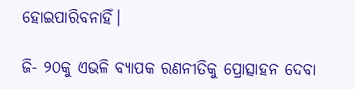ହୋଇପାରିବନାହିଁ।

ଜି- ୨୦କୁ ଏଭଳି ବ୍ୟାପକ ରଣନୀତିକୁ ପ୍ରୋତ୍ସାହନ ଦେବା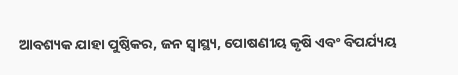ଆବଶ୍ୟକ ଯାହା ପୁଷ୍ଠିକର, ଜନ ସ୍ୱାସ୍ଥ୍ୟ, ପୋଷଣୀୟ କୃଷି ଏବଂ ବିପର୍ଯ୍ୟୟ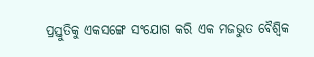ପ୍ରସ୍ତୁତିକୁ ଏକସଙ୍ଗେ ସଂଯୋଗ କରି ଏକ ମଜଭୁତ ବୈଶ୍ୱିକ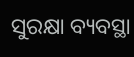ସୁରକ୍ଷା ବ୍ୟବସ୍ଥା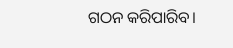ଗଠନ କରିପାରିବ।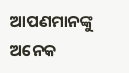ଆପଣମାନଙ୍କୁ ଅନେକ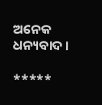ଅନେକ ଧନ୍ୟବାଦ।

*****